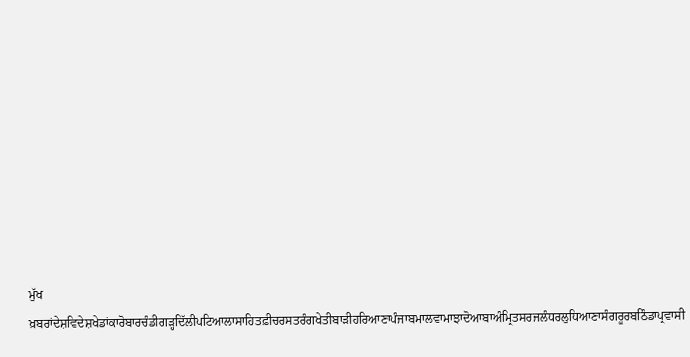ਮੁੱਖ ਖ਼ਬਰਾਂਦੇਸ਼ਵਿਦੇਸ਼ਖੇਡਾਂਕਾਰੋਬਾਰਚੰਡੀਗੜ੍ਹਦਿੱਲੀਪਟਿਆਲਾਸਾਹਿਤਫ਼ੀਚਰਸਤਰੰਗਖੇਤੀਬਾੜੀਹਰਿਆਣਾਪੰਜਾਬਮਾਲਵਾਮਾਝਾਦੋਆਬਾਅੰਮ੍ਰਿਤਸਰਜਲੰਧਰਲੁਧਿਆਣਾਸੰਗਰੂਰਬਠਿੰਡਾਪ੍ਰਵਾਸੀ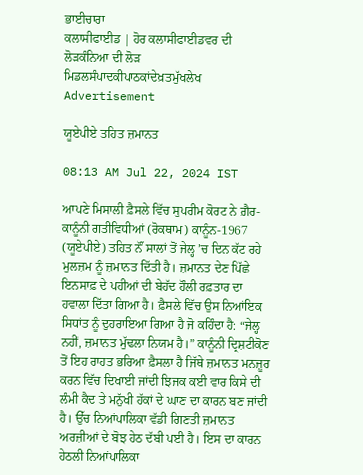ਭਾਈਚਾਰਾ
ਕਲਾਸੀਫਾਈਡ | ਹੋਰ ਕਲਾਸੀਫਾਈਡਵਰ ਦੀ ਲੋੜਕੰਨਿਆ ਦੀ ਲੋੜ
ਮਿਡਲਸੰਪਾਦਕੀਪਾਠਕਾਂਦੇਖ਼ਤਮੁੱਖਲੇਖ
Advertisement

ਯੂਏਪੀਏ ਤਹਿਤ ਜ਼ਮਾਨਤ

08:13 AM Jul 22, 2024 IST

ਆਪਣੇ ਮਿਸਾਲੀ ਫ਼ੈਸਲੇ ਵਿੱਚ ਸੁਪਰੀਮ ਕੋਰਟ ਨੇ ਗ਼ੈਰ-ਕਾਨੂੰਨੀ ਗਤੀਵਿਧੀਆਂ (ਰੋਕਥਾਮ) ਕਾਨੂੰਨ-1967 (ਯੂਏਪੀਏ) ਤਹਿਤ ਨੌਂ ਸਾਲਾਂ ਤੋਂ ਜੇਲ੍ਹ ’ਚ ਦਿਨ ਕੱਟ ਰਹੇ ਮੁਲਜ਼ਮ ਨੂੰ ਜ਼ਮਾਨਤ ਦਿੱਤੀ ਹੈ। ਜ਼ਮਾਨਤ ਦੇਣ ਪਿੱਛੇ ਇਨਸਾਫ਼ ਦੇ ਪਹੀਆਂ ਦੀ ਬੇਹੱਦ ਹੌਲੀ ਰਫ਼ਤਾਰ ਦਾ ਹਵਾਲਾ ਦਿੱਤਾ ਗਿਆ ਹੈ। ਫ਼ੈਸਲੇ ਵਿੱਚ ਉਸ ਨਿਆਂਇਕ ਸਿਧਾਂਤ ਨੂੰ ਦੁਹਰਾਇਆ ਗਿਆ ਹੈ ਜੋ ਕਹਿੰਦਾ ਹੈ: “ਜੇਲ੍ਹ ਨਹੀਂ, ਜ਼ਮਾਨਤ ਮੁੱਢਲਾ ਨਿਯਮ ਹੈ।” ਕਾਨੂੰਨੀ ਦ੍ਰਿਸ਼ਟੀਕੋਣ ਤੋਂ ਇਹ ਰਾਹਤ ਭਰਿਆ ਫ਼ੈਸਲਾ ਹੈ ਜਿੱਥੇ ਜ਼ਮਾਨਤ ਮਨਜ਼ੂਰ ਕਰਨ ਵਿੱਚ ਦਿਖਾਈ ਜਾਂਦੀ ਝਿਜਕ ਕਈ ਵਾਰ ਕਿਸੇ ਦੀ ਲੰਮੀ ਕੈਦ ਤੇ ਮਨੁੱਖੀ ਹੱਕਾਂ ਦੇ ਘਾਣ ਦਾ ਕਾਰਨ ਬਣ ਜਾਂਦੀ ਹੈ। ਉੱਚ ਨਿਆਂਪਾਲਿਕਾ ਵੱਡੀ ਗਿਣਤੀ ਜ਼ਮਾਨਤ ਅਰਜ਼ੀਆਂ ਦੇ ਬੋਝ ਹੇਠ ਦੱਬੀ ਪਈ ਹੈ। ਇਸ ਦਾ ਕਾਰਨ ਹੇਠਲੀ ਨਿਆਂਪਾਲਿਕਾ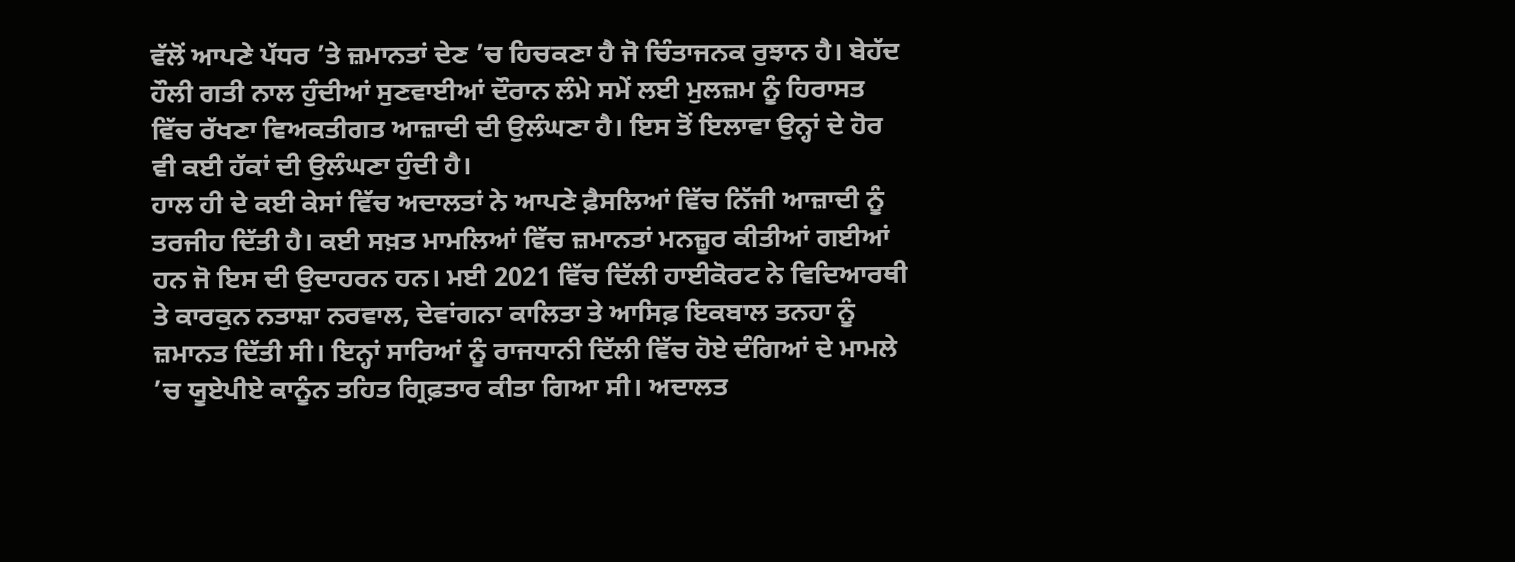ਵੱਲੋਂ ਆਪਣੇ ਪੱਧਰ ’ਤੇ ਜ਼ਮਾਨਤਾਂ ਦੇਣ ’ਚ ਹਿਚਕਣਾ ਹੈ ਜੋ ਚਿੰਤਾਜਨਕ ਰੁਝਾਨ ਹੈ। ਬੇਹੱਦ ਹੌਲੀ ਗਤੀ ਨਾਲ ਹੁੰਦੀਆਂ ਸੁਣਵਾਈਆਂ ਦੌਰਾਨ ਲੰਮੇ ਸਮੇਂ ਲਈ ਮੁਲਜ਼ਮ ਨੂੰ ਹਿਰਾਸਤ ਵਿੱਚ ਰੱਖਣਾ ਵਿਅਕਤੀਗਤ ਆਜ਼ਾਦੀ ਦੀ ਉਲੰਘਣਾ ਹੈ। ਇਸ ਤੋਂ ਇਲਾਵਾ ਉਨ੍ਹਾਂ ਦੇ ਹੋਰ ਵੀ ਕਈ ਹੱਕਾਂ ਦੀ ਉਲੰਘਣਾ ਹੁੰਦੀ ਹੈ।
ਹਾਲ ਹੀ ਦੇ ਕਈ ਕੇਸਾਂ ਵਿੱਚ ਅਦਾਲਤਾਂ ਨੇ ਆਪਣੇ ਫ਼ੈਸਲਿਆਂ ਵਿੱਚ ਨਿੱਜੀ ਆਜ਼ਾਦੀ ਨੂੰ ਤਰਜੀਹ ਦਿੱਤੀ ਹੈ। ਕਈ ਸਖ਼ਤ ਮਾਮਲਿਆਂ ਵਿੱਚ ਜ਼ਮਾਨਤਾਂ ਮਨਜ਼ੂਰ ਕੀਤੀਆਂ ਗਈਆਂ ਹਨ ਜੋ ਇਸ ਦੀ ਉਦਾਹਰਨ ਹਨ। ਮਈ 2021 ਵਿੱਚ ਦਿੱਲੀ ਹਾਈਕੋਰਟ ਨੇ ਵਿਦਿਆਰਥੀ ਤੇ ਕਾਰਕੁਨ ਨਤਾਸ਼ਾ ਨਰਵਾਲ, ਦੇਵਾਂਗਨਾ ਕਾਲਿਤਾ ਤੇ ਆਸਿਫ਼ ਇਕਬਾਲ ਤਨਹਾ ਨੂੰ ਜ਼ਮਾਨਤ ਦਿੱਤੀ ਸੀ। ਇਨ੍ਹਾਂ ਸਾਰਿਆਂ ਨੂੰ ਰਾਜਧਾਨੀ ਦਿੱਲੀ ਵਿੱਚ ਹੋਏ ਦੰਗਿਆਂ ਦੇ ਮਾਮਲੇ ’ਚ ਯੂਏਪੀਏ ਕਾਨੂੰਨ ਤਹਿਤ ਗ੍ਰਿਫ਼ਤਾਰ ਕੀਤਾ ਗਿਆ ਸੀ। ਅਦਾਲਤ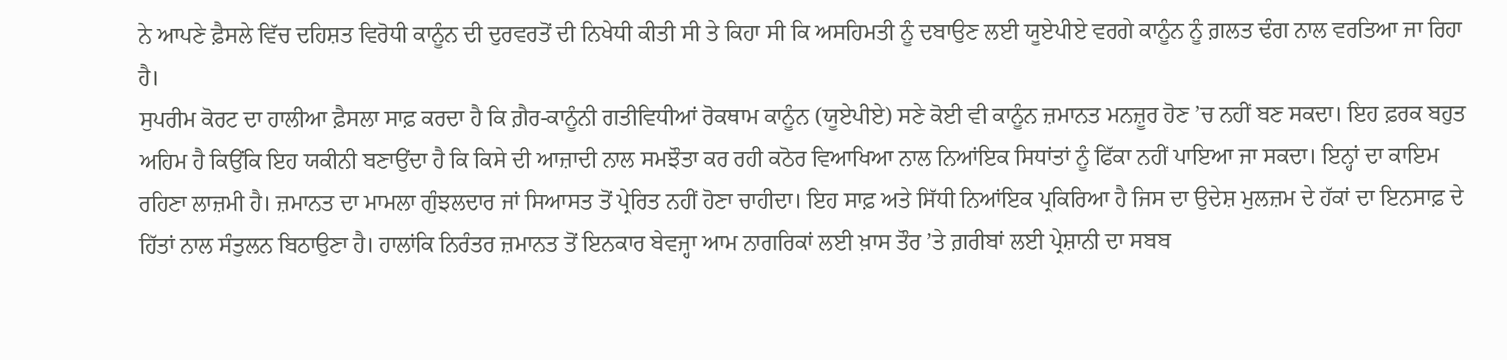ਨੇ ਆਪਣੇ ਫ਼ੈਸਲੇ ਵਿੱਚ ਦਹਿਸ਼ਤ ਵਿਰੋਧੀ ਕਾਨੂੰਨ ਦੀ ਦੁਰਵਰਤੋਂ ਦੀ ਨਿਖੇਧੀ ਕੀਤੀ ਸੀ ਤੇ ਕਿਹਾ ਸੀ ਕਿ ਅਸਹਿਮਤੀ ਨੂੰ ਦਬਾਉਣ ਲਈ ਯੂਏਪੀਏ ਵਰਗੇ ਕਾਨੂੰਨ ਨੂੰ ਗ਼ਲਤ ਢੰਗ ਨਾਲ ਵਰਤਿਆ ਜਾ ਰਿਹਾ ਹੈ।
ਸੁਪਰੀਮ ਕੋਰਟ ਦਾ ਹਾਲੀਆ ਫ਼ੈਸਲਾ ਸਾਫ਼ ਕਰਦਾ ਹੈ ਕਿ ਗ਼ੈਰ-ਕਾਨੂੰਨੀ ਗਤੀਵਿਧੀਆਂ ਰੋਕਥਾਮ ਕਾਨੂੰਨ (ਯੂਏਪੀਏ) ਸਣੇ ਕੋਈ ਵੀ ਕਾਨੂੰਨ ਜ਼ਮਾਨਤ ਮਨਜ਼ੂਰ ਹੋਣ ’ਚ ਨਹੀਂ ਬਣ ਸਕਦਾ। ਇਹ ਫ਼ਰਕ ਬਹੁਤ ਅਹਿਮ ਹੈ ਕਿਉਂਕਿ ਇਹ ਯਕੀਨੀ ਬਣਾਉਂਦਾ ਹੈ ਕਿ ਕਿਸੇ ਦੀ ਆਜ਼ਾਦੀ ਨਾਲ ਸਮਝੌਤਾ ਕਰ ਰਹੀ ਕਠੋਰ ਵਿਆਖਿਆ ਨਾਲ ਨਿਆਂਇਕ ਸਿਧਾਂਤਾਂ ਨੂੰ ਫਿੱਕਾ ਨਹੀਂ ਪਾਇਆ ਜਾ ਸਕਦਾ। ਇਨ੍ਹਾਂ ਦਾ ਕਾਇਮ ਰਹਿਣਾ ਲਾਜ਼ਮੀ ਹੈ। ਜ਼ਮਾਨਤ ਦਾ ਮਾਮਲਾ ਗੁੰਝਲਦਾਰ ਜਾਂ ਸਿਆਸਤ ਤੋਂ ਪ੍ਰੇਰਿਤ ਨਹੀਂ ਹੋਣਾ ਚਾਹੀਦਾ। ਇਹ ਸਾਫ਼ ਅਤੇ ਸਿੱਧੀ ਨਿਆਂਇਕ ਪ੍ਰਕਿਰਿਆ ਹੈ ਜਿਸ ਦਾ ਉਦੇਸ਼ ਮੁਲਜ਼ਮ ਦੇ ਹੱਕਾਂ ਦਾ ਇਨਸਾਫ਼ ਦੇ ਹਿੱਤਾਂ ਨਾਲ ਸੰਤੁਲਨ ਬਿਠਾਉਣਾ ਹੈ। ਹਾਲਾਂਕਿ ਨਿਰੰਤਰ ਜ਼ਮਾਨਤ ਤੋਂ ਇਨਕਾਰ ਬੇਵਜ੍ਹਾ ਆਮ ਨਾਗਰਿਕਾਂ ਲਈ ਖ਼ਾਸ ਤੌਰ ’ਤੇ ਗ਼ਰੀਬਾਂ ਲਈ ਪ੍ਰੇਸ਼ਾਨੀ ਦਾ ਸਬਬ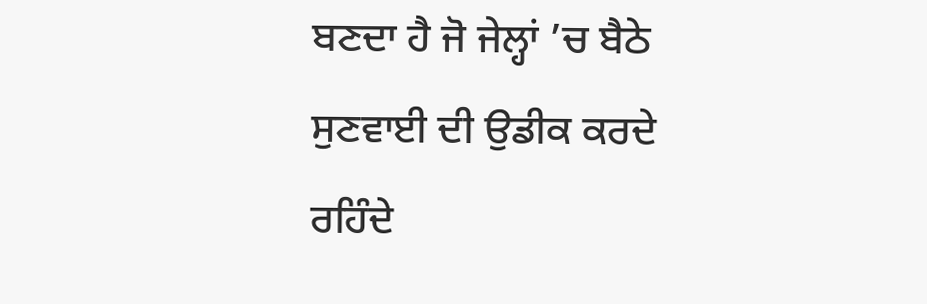ਬਣਦਾ ਹੈ ਜੋ ਜੇਲ੍ਹਾਂ ’ਚ ਬੈਠੇ ਸੁਣਵਾਈ ਦੀ ਉਡੀਕ ਕਰਦੇ ਰਹਿੰਦੇ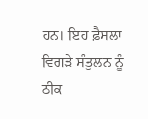ਹਨ। ਇਹ ਫ਼ੈਸਲਾ ਵਿਗੜੇ ਸੰਤੁਲਨ ਨੂੰ ਠੀਕ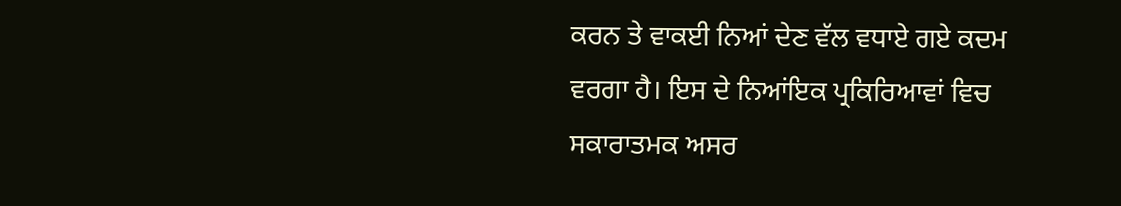ਕਰਨ ਤੇ ਵਾਕਈ ਨਿਆਂ ਦੇਣ ਵੱਲ ਵਧਾਏ ਗਏ ਕਦਮ ਵਰਗਾ ਹੈ। ਇਸ ਦੇ ਨਿਆਂਇਕ ਪ੍ਰਕਿਰਿਆਵਾਂ ਵਿਚ ਸਕਾਰਾਤਮਕ ਅਸਰ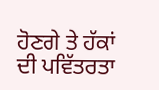ਹੋਣਗੇ ਤੇ ਹੱਕਾਂ ਦੀ ਪਵਿੱਤਰਤਾ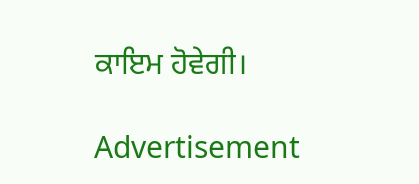ਕਾਇਮ ਹੋਵੇਗੀ।

Advertisement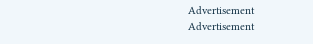Advertisement
Advertisement